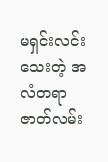မရှင်းလင်းသေးတဲ့ အလံတရာဇာတ်လမ်း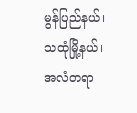မွန်ပြည်နယ်၊ သထုံမြို့နယ်၊ အလံတရာ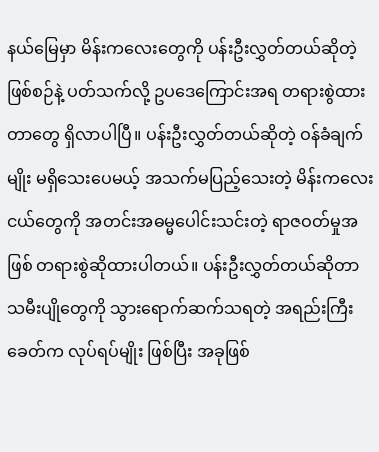နယ်မြေမှာ မိန်းကလေးတွေကို ပန်းဦးလွှတ်တယ်ဆိုတဲ့ဖြစ်စဉ်နဲ့ ပတ်သက်လို့ ဥပဒေကြောင်းအရ တရားစွဲထားတာတွေ ရှိလာပါပြီ။ ပန်းဦးလွှတ်တယ်ဆိုတဲ့ ဝန်ခံချက်မျိုး မရှိသေးပေမယ့် အသက်မပြည့်သေးတဲ့ မိန်းကလေးငယ်တွေကို အတင်းအဓမ္မပေါင်းသင်းတဲ့ ရာဇဝတ်မှုအဖြစ် တရားစွဲဆိုထားပါတယ်။ ပန်းဦးလွှတ်တယ်ဆိုတာ သမီးပျိုတွေကို သွားရောက်ဆက်သရတဲ့ အရည်းကြီးခေတ်က လုပ်ရပ်မျိုး ဖြစ်ပြီး အခုဖြစ်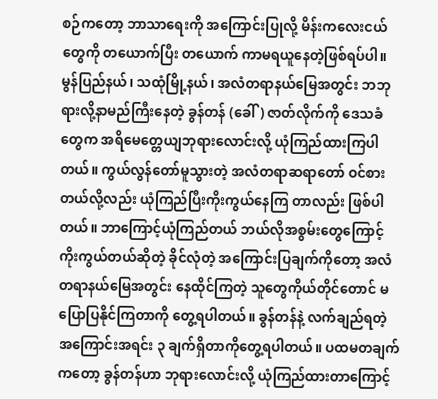စဉ်ကတော့ ဘာသာရေးကို အကြောင်းပြုလို့ မိန်းကလေးငယ်တွေကို တယောက်ပြီး တယောက် ကာမရယူနေတဲ့ဖြစ်ရပ်ပါ။ မွန်ပြည်နယ်၊ သထုံမြို့နယ်၊ အလံတရာနယ်မြေအတွင်း ဘဘုရားလို့နာမည်ကြီးနေတဲ့ ခွန်တန် (ခေါ်) ဇာတ်လိုက်ကို ဒေသခံတွေက အရိမေတ္တေယျဘုရားလောင်းလို့ ယုံကြည်ထားကြပါတယ်။ ကွယ်လွန်တော်မူသွားတဲ့ အလံတရာဆရာတော် ဝင်စားတယ်လို့လည်း ယုံကြည်ပြီးကိုးကွယ်နေကြ တာလည်း ဖြစ်ပါတယ်။ ဘာကြောင့်ယုံကြည်တယ် ဘယ်လိုအစွမ်းတွေကြောင့် ကိုးကွယ်တယ်ဆိုတဲ့ ခိုင်လုံတဲ့ အကြောင်းပြချက်ကိုတော့ အလံတရာနယ်မြေအတွင်း နေထိုင်ကြတဲ့ သူတွေကိုယ်တိုင်တောင် မပြောပြနိုင်ကြတာကို တွေ့ရပါတယ်။ ခွန်တန်နဲ့ လက်ချည်ရတဲ့ အကြောင်းအရင်း ၃ ချက်ရှိတာကိုတွေ့ရပါတယ်။ ပထမတချက်ကတော့ ခွန်တန်ဟာ ဘုရားလောင်းလို့ ယုံကြည်ထားတာကြောင့်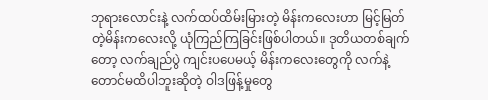ဘုရားလောင်းနဲ့ လက်ထပ်ထိမ်းမြားတဲ့ မိန်းကလေးဟာ မြင့်မြတ်တဲ့မိန်းကလေးလို့ ယုံကြည်ကြခြင်းဖြစ်ပါတယ်။ ဒုတိယတစ်ချက်တော့ လက်ချည်ပွဲ ကျင်းပပေမယ့် မိန်းကလေးတွေကို လက်နဲ့တောင်မထိပါဘူးဆိုတဲ့ ဝါဒဖြန့်မှုတွေ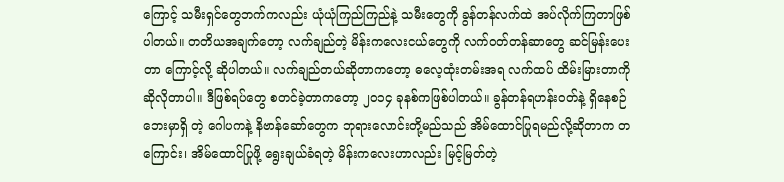ကြောင့် သမီးရှင်တွေဘက်ကလည်း ယုံယုံကြည်ကြည်နဲ့ သမီးတွေကို ခွန်တန်လက်ထဲ အပ်လိုက်ကြတာဖြစ်ပါတယ်။ တတိယအချက်တော့ လက်ချည်တဲ့ မိန်းကလေးငယ်တွေကို လက်ဝတ်တန်ဆာတွေ ဆင်မြန်းပေးတာ ကြောင့်လို့ ဆိုပါတယ်။ လက်ချည်တယ်ဆိုတာကတော့ ဓလေ့ထုံးတမ်းအရ လက်ထပ် ထိမ်းမြားတာကို ဆိုလိုတာပါ။ ဒီဖြစ်ရပ်တွေ စတင်ခဲ့တာကတော့ ၂၀၁၄ ခုနစ်ကဖြစ်ပါတယ်။ ခွန်တန်ရဟန်းဝတ်နဲ့ ရှိနေစဉ် ဘေးမှာရှိ တဲ့ ဂေါပကနဲ့ နိဗာန်ဆော်တွေက ဘုရားလောင်းတို့မည်သည် အိမ်ထောင်ပြုရမည်လို့ဆိုတာက တကြောင်း၊ အိမ်ထောင်ပြုဖို့ ရွေးချယ်ခံရတဲ့ မိန်းကလေးဟာလည်း မြင့်မြတ်တဲ့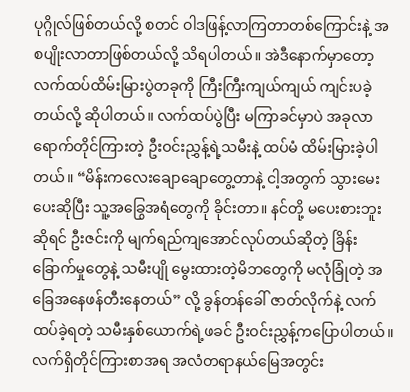ပုဂ္ဂိုလ်ဖြစ်တယ်လို့ စတင် ဝါဒဖြန့်လာကြတာတစ်ကြောင်းနဲ့ အစပျိုးလာတာဖြစ်တယ်လို့ သိရပါတယ်။ အဲဒီနောက်မှာတော့ လက်ထပ်ထိမ်းမြားပွဲတခုကို ကြီးကြီးကျယ်ကျယ် ကျင်းပခဲ့တယ်လို့ ဆိုပါတယ်။ လက်ထပ်ပွဲပြီး မကြာခင်မှာပဲ အခုလာရောက်တိုင်ကြားတဲ့ ဦးဝင်းညွှန့်ရဲ့သမီးနဲ့ ထပ်မံ ထိမ်းမြားခဲ့ပါတယ်။ “မိန်းကလေးချောချောတွေ့တာနဲ့ ငါ့အတွက် သွားမေးပေးဆိုပြီး သူ့အခြွေအရံတွေကို ခိုင်းတာ။ နင်တို့ မပေးစားဘူးဆိုရင် ဦးဇင်းကို မျက်ရည်ကျအောင်လုပ်တယ်ဆိုတဲ့ ခြိန်းခြောက်မှုတွေနဲ့ သမီးပျို မွေးထားတဲ့မိဘတွေကို မလုံခြုံတဲ့ အခြေအနေဖန်တီးနေတယ်” လို့ ခွန်တန်ခေါ် ဇာတ်လိုက်နဲ့ လက်ထပ်ခဲ့ရတဲ့ သမီးနှစ်ယောက်ရဲ့ဖခင် ဦးဝင်းညွှန့်ကပြောပါတယ်။ လက်ရှိတိုင်ကြားစာအရ အလံတရာနယ်မြေအတွင်း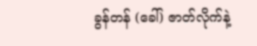ခွန်တန် (ခေါ်) ဇာတ်လိုက်နဲ့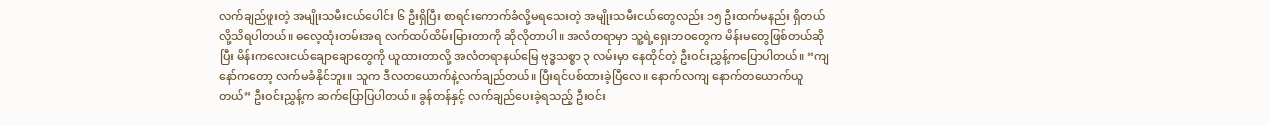လက်ချည်ဖူးတဲ့ အမျိုးသမီးငယ်ပေါင်း ၆ ဦးရှိပြီး စာရင်းကောက်ခံလို့မရသေးတဲ့ အမျိုးသမီးငယ်တွေလည်း ၁၅ ဦးထက်မနည်း ရှိတယ်လို့သိရပါတယ်။ ဓလေ့ထုံးတမ်းအရ လက်ထပ်ထိမ်းမြားတာကို ဆိုလိုတာပါ။ အလံတရာမှာ သူ့ရဲ့ရှေးဘဝတွေက မိန်းမတွေဖြစ်တယ်ဆိုပြီး မိန်းကလေးငယ်ချောချောတွေကို ယူထားတာလို့ အလံတရာနယ်မြေ ဗုဒ္ဓသစ္စာ ၃ လမ်းမှာ နေထိုင်တဲ့ ဦးဝင်းညွှန့်ကပြောပါတယ်။ “ကျနော်ကတော့ လက်မခံနိုင်ဘူး။ သူက ဒီလတယောက်နဲ့လက်ချည်တယ်။ ပြီးရင်ပစ်ထားခဲ့ပြီလေ။ နောက်လကျ နောက်တယောက်ယူတယ်” ဦးဝင်းညွှန့်က ဆက်ပြောပြပါတယ်။ ခွန်တန်နှင့် လက်ချည်ပေးခဲ့ရသည့် ဦးဝင်း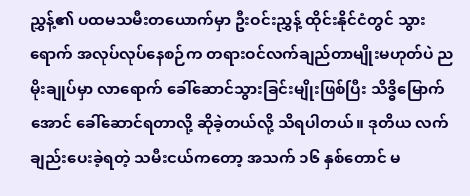ညွှန့်၏ ပထမသမီးတယောက်မှာ ဦးဝင်းညွှန့် ထိုင်းနိုင်ငံတွင် သွားရောက် အလုပ်လုပ်နေစဉ်က တရားဝင်လက်ချည်တာမျိုးမဟုတ်ပဲ ညမိုးချုပ်မှာ လာရောက် ခေါ်ဆောင်သွားခြင်းမျိုးဖြစ်ပြီး သိဒ္ဓိမြောက်အောင် ခေါ်ဆောင်ရတာလို့ ဆိုခဲ့တယ်လို့ သိရပါတယ်။ ဒုတိယ လက်ချည်းပေးခဲ့ရတဲ့ သမီးငယ်ကတော့ အသက် ၁၆ နှစ်တောင် မ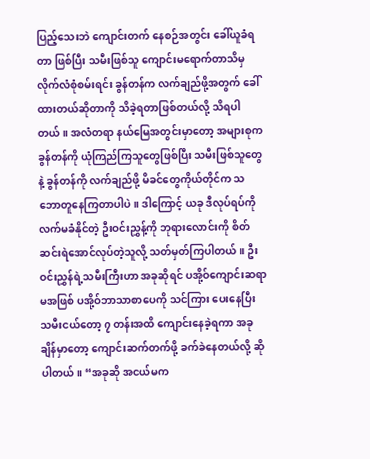ပြည့်သေးဘဲ ကျောင်းတက် နေစဉ်အတွင်း ခေါ်ယူခံရတာ ဖြစ်ပြီး သမီးဖြစ်သူ ကျောင်းမရောက်တာသိမှ လိုက်လံစုံစမ်းရင်း ခွန်တန်က လက်ချည်ဖို့အတွက် ခေါ်ထားတယ်ဆိုတာကို သိခဲ့ရတာဖြစ်တယ်လို့ သိရပါတယ်။ အလံတရာ နယ်မြေအတွင်းမှာတော့ အများစုက ခွန်တန်ကို ယုံကြည်ကြသူတွေဖြစ်ပြီး သမီးဖြစ်သူတွေနဲ့ ခွန်တန်ကို လက်ချည်ဖို့ မိခင်တွေကိုယ်တိုင်က သဘောတူနေကြတာပါပဲ။ ဒါကြောင့် ယခု ဒီလုပ်ရပ်ကို လက်မခံနိုင်တဲ့ ဦးဝင်းညွှန့်ကို ဘုရားလောင်းကို စိတ်ဆင်းရဲအောင်လုပ်တဲ့သူလို့ သတ်မှတ်ကြပါတယ်။ ဦးဝင်းညွှန်ရဲ့သမီးကြီးဟာ အခုဆိုရင် ပအို့ဝ်ကျောင်းဆရာမအဖြစ် ပအို့ဝ်ဘာသာစာပေကို သင်ကြား ပေးနေပြီး သမီးငယ်တော့ ၇ တန်းအထိ ကျောင်းနေခဲ့ရကာ အခုချိန်မှာတော့ ကျောင်းဆက်တက်ဖို့ ခက်ခဲနေတယ်လို့ ဆိုပါတယ်။ “အခုဆို အငယ်မက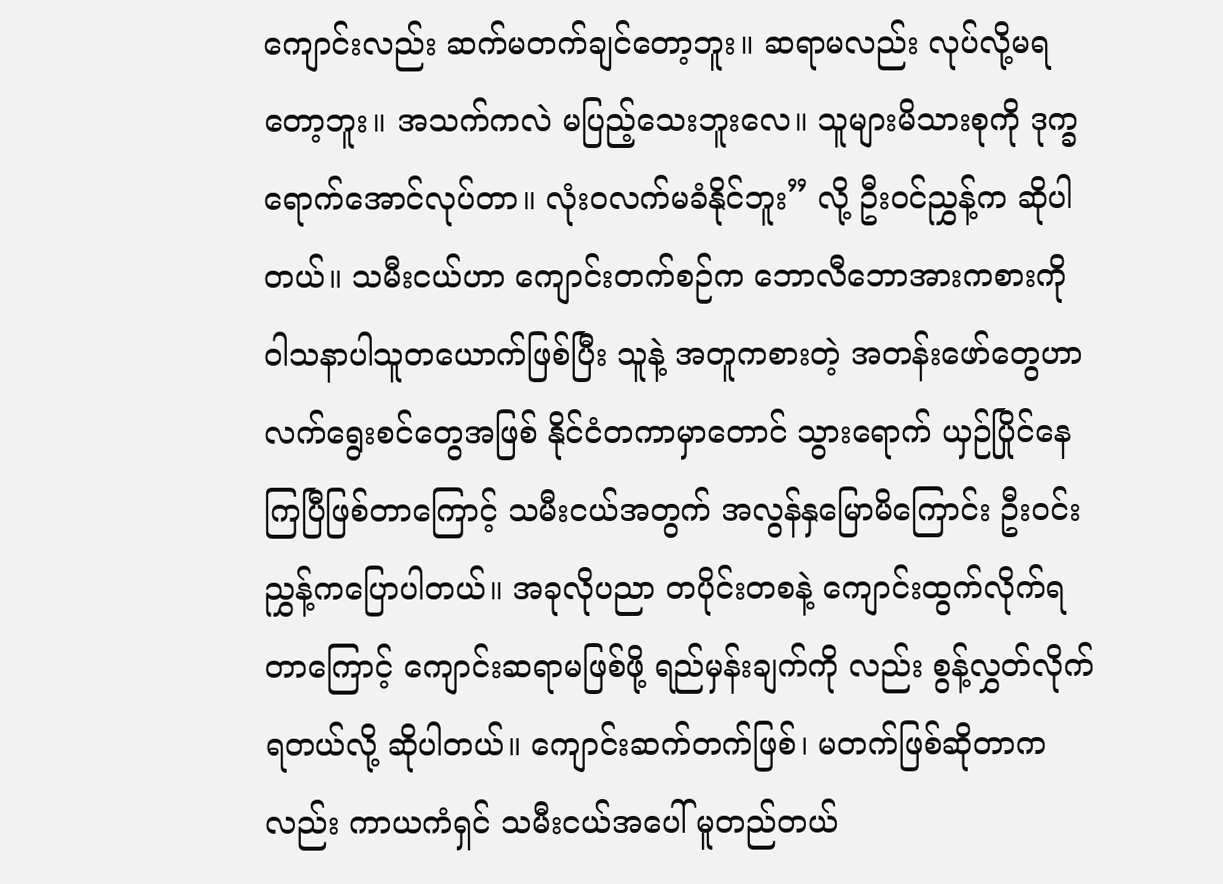ကျောင်းလည်း ဆက်မတက်ချင်တော့ဘူး။ ဆရာမလည်း လုပ်လို့မရတော့ဘူး။ အသက်ကလဲ မပြည့်သေးဘူးလေ။ သူများမိသားစုကို ဒုက္ခရောက်အောင်လုပ်တာ။ လုံးဝလက်မခံနိုင်ဘူး” လို့ ဦးဝင်ညွှန့်က ဆိုပါတယ်။ သမီးငယ်ဟာ ကျောင်းတက်စဉ်က ဘောလီဘောအားကစားကို ဝါသနာပါသူတယောက်ဖြစ်ပြီး သူနဲ့ အတူကစားတဲ့ အတန်းဖော်တွေဟာ လက်ရွေးစင်တွေအဖြစ် နိုင်ငံတကာမှာတောင် သွားရောက် ယှဉ်ပြိုင်နေကြပြီဖြစ်တာကြောင့် သမီးငယ်အတွက် အလွန်နှမြောမိကြောင်း ဦးဝင်းညွှန့်ကပြောပါတယ်။ အခုလိုပညာ တပိုင်းတစနဲ့ ကျောင်းထွက်လိုက်ရတာကြောင့် ကျောင်းဆရာမဖြစ်ဖို့ ရည်မှန်းချက်ကို လည်း စွန့်လွှတ်လိုက်ရတယ်လို့ ဆိုပါတယ်။ ကျောင်းဆက်တက်ဖြစ်၊ မတက်ဖြစ်ဆိုတာကလည်း ကာယကံရှင် သမီးငယ်အပေါ် မူတည်တယ်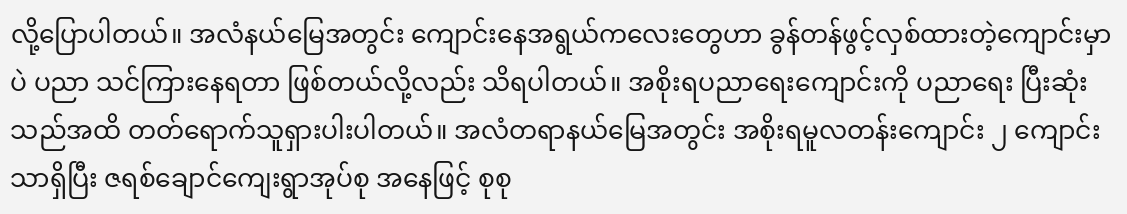လို့ပြောပါတယ်။ အလံနယ်မြေအတွင်း ကျောင်းနေအရွယ်ကလေးတွေဟာ ခွန်တန်ဖွင့်လှစ်ထားတဲ့ကျောင်းမှာပဲ ပညာ သင်ကြားနေရတာ ဖြစ်တယ်လို့လည်း သိရပါတယ်။ အစိုးရပညာရေးကျောင်းကို ပညာရေး ပြီးဆုံးသည်အထိ တတ်ရောက်သူရှားပါးပါတယ်။ အလံတရာနယ်မြေအတွင်း အစိုးရမူလတန်းကျောင်း ၂ ကျောင်းသာရှိပြီး ဇရစ်ချောင်ကျေးရွာအုပ်စု အနေဖြင့် စုစု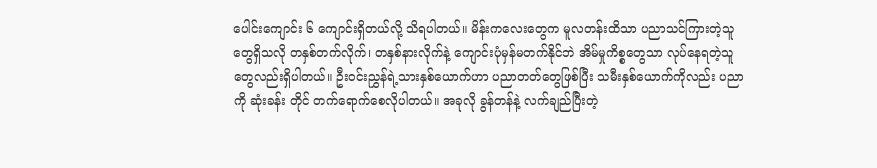ပေါင်းကျောင်း ၆ ကျောင်းရှိတယ်လို့ သိရပါတယ်။ မိန်းကလေးတွေက မူလတန်းထိသာ ပညာသင်ကြားတဲ့သူ တွေရှိသလို တနှစ်တက်လိုက်၊ တနှစ်နားလိုက်နဲ့ ကျောင်းပုံမှန်မတက်နိုင်ဘဲ အိမ်မှုကိစ္စတွေသာ လုပ်နေရတဲ့သူတွေလည်းရှိပါတယ်။ ဦးဝင်းညွှန်ရဲ့သားနှစ်ယောက်ဟာ ပညာတတ်တွေဖြစ်ပြီး သမီးနှစ်ယောက်ကိုလည်း ပညာကို ဆုံးခန်း တိုင် တက်ရောက်စေလိုပါတယ်။ အခုလို ခွန်တန်နဲ့ လက်ချည်ပြီးတဲ့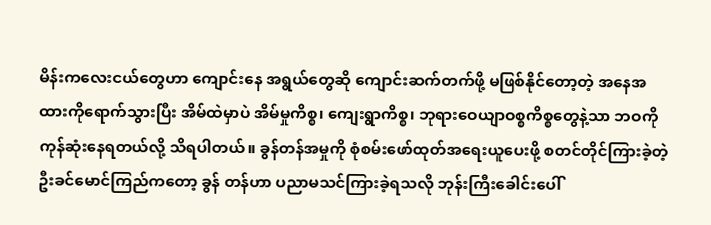မိန်းကလေးငယ်တွေဟာ ကျောင်းနေ အရွယ်တွေဆို ကျောင်းဆက်တက်ဖို့ မဖြစ်နိုင်တော့တဲ့ အနေအထားကိုရောက်သွားပြီး အိမ်ထဲမှာပဲ အိမ်မှုကိစ္စ၊ ကျေးရွာကိစ္စ၊ ဘုရားဝေယျာဝစ္စကိစ္စတွေနဲ့သာ ဘဝကိုကုန်ဆုံးနေရတယ်လို့ သိရပါတယ်။ ခွန်တန်အမှုကို စုံစမ်းဖော်ထုတ်အရေးယူပေးဖို့ စတင်တိုင်ကြားခဲ့တဲ့ ဦးခင်မောင်ကြည်ကတော့ ခွန် တန်ဟာ ပညာမသင်ကြားခဲ့ရသလို ဘုန်းကြီးခေါင်းပေါ်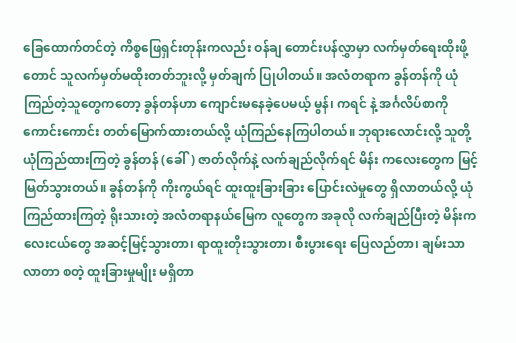ခြေထောက်တင်တဲ့ ကိစ္စဖြေရှင်းတုန်းကလည်း ဝန်ချ တောင်းပန်လွှာမှာ လက်မှတ်ရေးထိုးဖို့တောင် သူလက်မှတ်မထိုးတတ်ဘူးလို့ မှတ်ချက် ပြုပါတယ်။ အလံတရာက ခွန်တန်ကို ယုံကြည်တဲ့သူတွေကတော့ ခွန်တန်ဟာ ကျောင်းမနေခဲ့ပေမယ့် မွန်၊ ကရင် နဲ့ အင်္ဂလိပ်စာကို ကောင်းကောင်း တတ်မြောက်ထားတယ်လို့ ယုံကြည်နေကြပါတယ်။ ဘုရားလောင်းလို့ သူတို့ယုံကြည်ထားကြတဲ့ ခွန်တန် (ခေါ်) ဇာတ်လိုက်နဲ့ လက်ချည်လိုက်ရင် မိန်း ကလေးတွေက မြင့်မြတ်သွားတယ်။ ခွန်တန်ကို ကိုးကွယ်ရင် ထူးထူးခြားခြား ပြောင်းလဲမှုတွေ ရှိလာတယ်လို့ ယုံကြည်ထားကြတဲ့ ရိုးသားတဲ့ အလံတရာနယ်မြေက လူတွေက အခုလို လက်ချည်ပြီးတဲ့ မိန်းကလေးငယ်တွေ အဆင့်မြင့်သွားတာ၊ ရာထူးတိုးသွားတာ၊ စီးပွားရေး ပြေလည်တာ၊ ချမ်းသာလာတာ စတဲ့ ထူးခြားမှုမျိုး မရှိတာ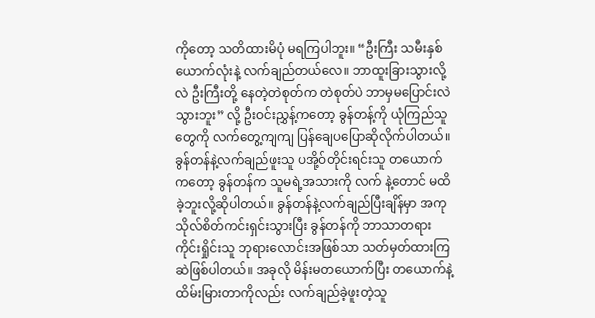ကိုတော့ သတိထားမိပုံ မရကြပါဘူး။ “ဦးကြီး သမီးနှစ်ယောက်လုံးနဲ့ လက်ချည်တယ်လေ။ ဘာထူးခြားသွားလို့လဲ ဦးကြီးတို့ နေတဲ့တဲစုတ်က တဲစုတ်ပဲ ဘာမှမပြောင်းလဲသွားဘူး” လို့ ဦးဝင်းညွှန့်ကတော့ ခွန်တန့်ကို ယုံကြည်သူတွေကို လက်တွေ့ကျကျ ပြန်ချေပပြောဆိုလိုက်ပါတယ်။ ခွန်တန်နဲ့လက်ချည်ဖူးသူ ပအို့ဝ်တိုင်းရင်းသူ တယောက်ကတော့ ခွန်တန်က သူမရဲ့အသားကို လက် နဲ့တောင် မထိခဲ့ဘူးလို့ဆိုပါတယ်။ ခွန်တန်နဲ့လက်ချည်ပြီးချိန်မှာ အကုသိုလ်စိတ်ကင်းရှင်းသွားပြီး ခွန်တန်ကို ဘာသာတရားကိုင်းရှိုင်းသူ ဘုရားလောင်းအဖြစ်သာ သတ်မှတ်ထားကြဆဲဖြစ်ပါတယ်။ အခုလို မိန်းမတယောက်ပြီး တယောက်နဲ့ ထိမ်းမြားတာကိုလည်း လက်ချည်ခဲ့ဖူးတဲ့သူ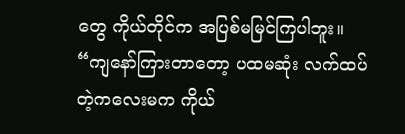တွေ ကိုယ်တိုင်က အပြစ်မမြင်ကြပါဘူး။ “ကျနော်ကြားတာတော့ ပထမဆုံး လက်ထပ်တဲ့ကလေးမက ကိုယ်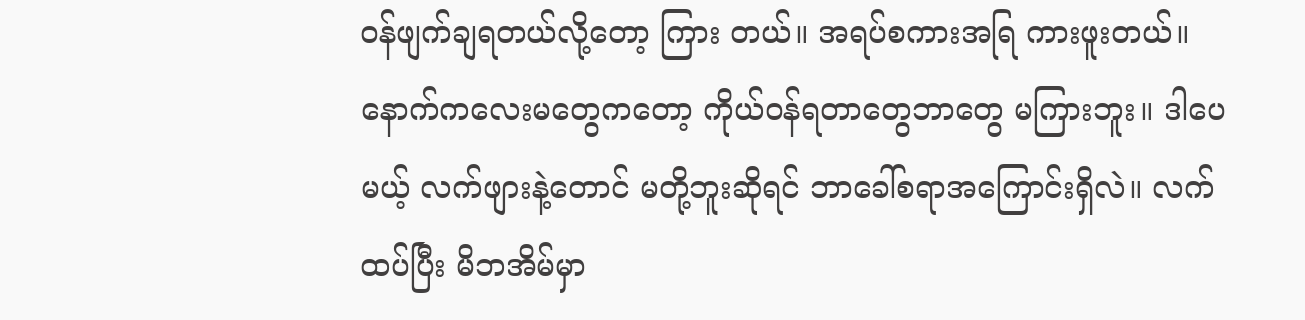ဝန်ဖျက်ချရတယ်လို့တော့ ကြား တယ်။ အရပ်စကားအရြ ကားဖူးတယ်။ နောက်ကလေးမတွေကတော့ ကိုယ်ဝန်ရတာတွေဘာတွေ မကြားဘူး။ ဒါပေမယ့် လက်ဖျားနဲ့တောင် မတို့ဘူးဆိုရင် ဘာခေါ်စရာအကြောင်းရှိလဲ။ လက်ထပ်ပြီး မိဘအိမ်မှာ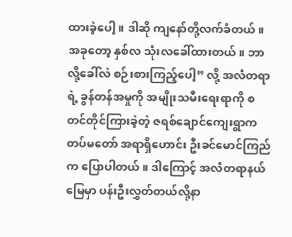ထားခဲ့ပေါ့။ ဒါဆို ကျနော်တို့လက်ခံတယ်။ အခုတော့ နှစ်လ သုံးလခေါ်ထားတယ်။ ဘာလို့ခေါ်လဲ စဉ်းစားကြည့်ပေါ့” လို့ အလံတရာရဲ့ ခွန်တန်အမှုကို အမျိုးသမီးရေးရာကို စတင်တိုင်ကြားခဲ့တဲ့ ဇရစ်ချောင်ကျေးရွာက တပ်မတော် အရာရှိဟောင်း ဦးခင်မောင်ကြည်က ပြောပါတယ်။ ဒါကြောင့် အလံတရာနယ်မြေမှာ ပန်းဦးလွှတ်တယ်လို့နာ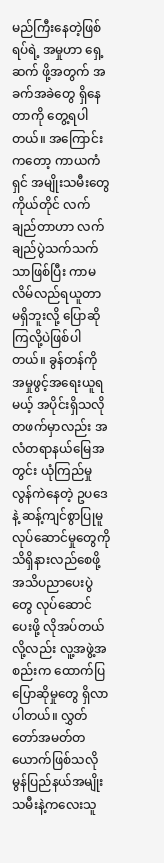မည်ကြီးနေတဲ့ဖြစ်ရပ်ရဲ့ အမှုဟာ ရှေ့ဆက် ဖို့အတွက် အခက်အခဲတွေ ရှိနေတာကို တွေ့ရပါတယ်။ အကြောင်းကတော့ ကာယကံရှင် အမျိုးသမီးတွေ ကိုယ်တိုင် လက်ချည်တာဟာ လက်ချည်ပွဲသက်သက်သာဖြစ်ပြီး ကာမလိမ်လည်ရယူတာ မရှိဘူးလို့ ပြောဆိုကြလို့ပဲဖြစ်ပါတယ်။ ခွန်တန်ကို အမှုဖွင့်အရေးယူရမယ့် အပိုင်းရှိသလို တဖက်မှာလည်း အလံတရာနယ်မြေအတွင်း ယုံကြည်မှု လွန်ကဲနေတဲ့ ဥပဒေနဲ့ ဆန့်ကျင်စွာပြုမူလုပ်ဆောင်မှုတွေကို သိရှိနားလည်စေဖို့ အသိပညာပေးပွဲတွေ လုပ်ဆောင်ပေးဖို့ လိုအပ်တယ်လို့လည်း လူ့အဖွဲ့အစည်းက ထောက်ပြပြောဆိုမှုတွေ ရှိလာပါတယ်။ လွှတ်တော်အမတ်တယောက်ဖြစ်သလို မွန်ပြည်နယ်အမျိုးသမီးနဲ့ကလေးသူ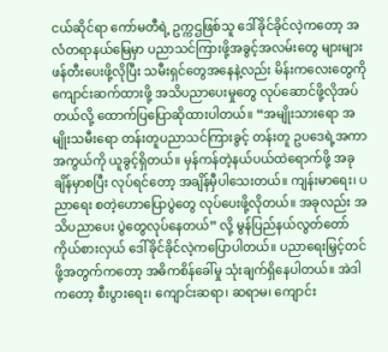ငယ်ဆိုင်ရာ ကော်မတီရဲ့ ဥက္ကဌဖြစ်သူ ဒေါ်ခိုင်ခိုင်လဲ့ကတော့ အလံတရာနယ်မြေမှာ ပညာသင်ကြားဖို့အခွင့်အလမ်းတွေ များများဖန်တီးပေးဖို့လိုပြီး သမီးရှင်တွေအနေနဲ့လည်း မိန်းကလေးတွေကို ကျောင်းဆက်ထားဖို့ အသိပညာပေးမှုတွေ လုပ်ဆောင်ဖို့လိုအပ်တယ်လို့ ထောက်ပြပြောဆိုထားပါတယ်။ “အမျိုးသားရော အမျိုးသမီးရော တန်းတူပညာသင်ကြားခွင့် တန်းတူ ဥပဒေရဲ့အကာအကွယ်ကို ယူခွင့်ရှိတယ်။ မှန်ကန်တဲ့နယ်ပယ်ထဲရောက်ဖို့ အခုချိန်မှာစပြီး လုပ်ရင်တော့ အချိန်မှီပါသေးတယ်။ ကျန်းမာရေး၊ ပညာရေး စတဲ့ဟောပြောပွဲတွေ လုပ်ပေးဖို့လိုတယ်။ အခုလည်း အသိပညာပေး ပွဲတွေလုပ်နေတယ်” လို့ မွန်ပြည်နယ်လွတ်တော်ကိုယ်စားလှယ် ဒေါ်ခိုင်ခိုင်လဲ့ကပြောပါတယ်။ ပညာရေးမြှင့်တင်ဖို့အတွက်ကတော့ အဓိကစိန်ခေါ်မှု သုံးချက်ရှိနေပါတယ်။ အဲဒါကတော့ စီးပွားရေး၊ ကျောင်းဆရာ၊ ဆရာမ၊ ကျောင်း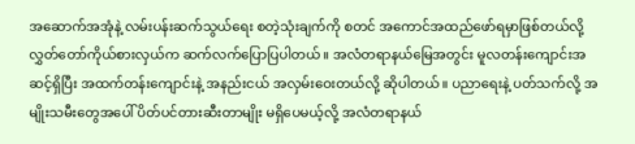အဆောက်အအုံနဲ့ လမ်းပန်းဆက်သွယ်ရေး စတဲ့သုံးချက်ကို စတင် အကောင်အထည်ဖော်ရမှာဖြစ်တယ်လို့ လွှတ်တော်ကိုယ်စားလှယ်က ဆက်လက်ပြောပြပါတယ်။ အလံတရာနယ်မြေအတွင်း မူလတန်းကျောင်းအဆင့်ရှိပြီး အထက်တန်းကျောင်းနဲ့ အနည်းငယ် အလှမ်းဝေးတယ်လို့ ဆိုပါတယ်။ ပညာရေးနဲ့ ပတ်သက်လို့ အမျိုးသမီးတွေအပေါ် ပိတ်ပင်တားဆီးတာမျိုး မရှိပေမယ့်လို့ အလံတရာနယ်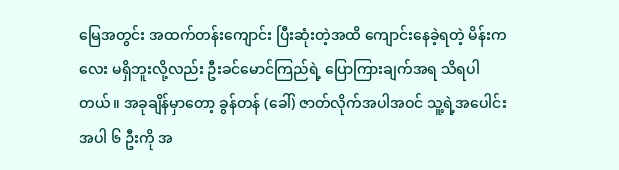မြေအတွင်း အထက်တန်းကျောင်း ပြီးဆုံးတဲ့အထိ ကျောင်းနေခဲ့ရတဲ့ မိန်းကလေး မရှိဘူးလို့လည်း ဦးခင်မောင်ကြည်ရဲ့ ပြောကြားချက်အရ သိရပါတယ်။ အခုချိန်မှာတော့ ခွန်တန် (ခေါ်) ဇာတ်လိုက်အပါအဝင် သူ့ရဲ့အပေါင်းအပါ ၆ ဦးကို အ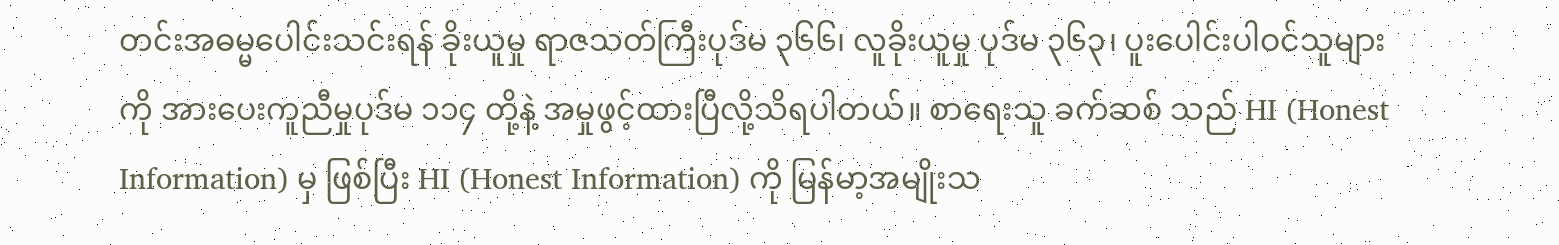တင်းအဓမ္မပေါင်းသင်းရန် ခိုးယူမှု ရာဇသတ်ကြီးပုဒ်မ ၃၆၆၊ လူခိုးယူမှု ပုဒ်မ ၃၆၃၊ ပူးပေါင်းပါဝင်သူများကို အားပေးကူညီမှုပုဒ်မ ၁၁၄ တို့နဲ့ အမှုဖွင့်ထားပြီလို့သိရပါတယ်။ စာရေးသူ ခက်ဆစ် သည် HI (Honest Information) မှ ဖြစ်ပြီး HI (Honest Information) ကို မြန်မာ့အမျိုးသ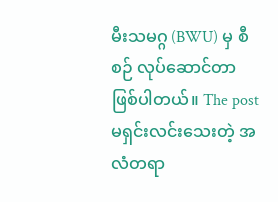မီးသမဂ္ဂ (BWU) မှ စီစဉ် လုပ်ဆောင်တာ ဖြစ်ပါတယ်။ The post မရှင်းလင်းသေးတဲ့ အလံတရာ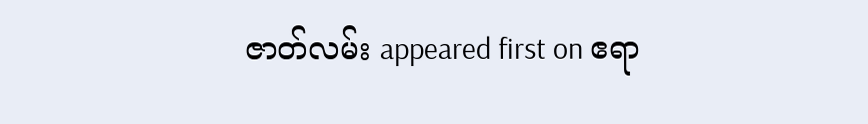ဇာတ်လမ်း appeared first on ဧရာ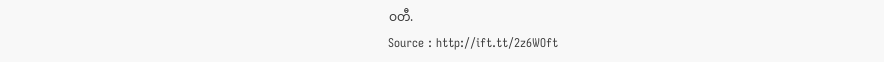ဝတီ.
Source : http://ift.tt/2z6WOft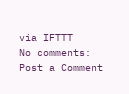via IFTTT
No comments:
Post a Comment